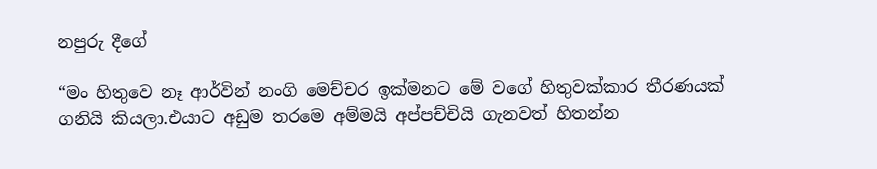නපුරු දීගේ

“මං හිතුවෙ නෑ ආර්වින් නංගි මෙච්චර ඉක්මනට මේ වගේ හිතුවක්කාර තීරණයක් ගනියි කියලා.එයාට අඩුම තරමෙ අම්මයි අප්පච්චියි ගැනවත් හිතන්න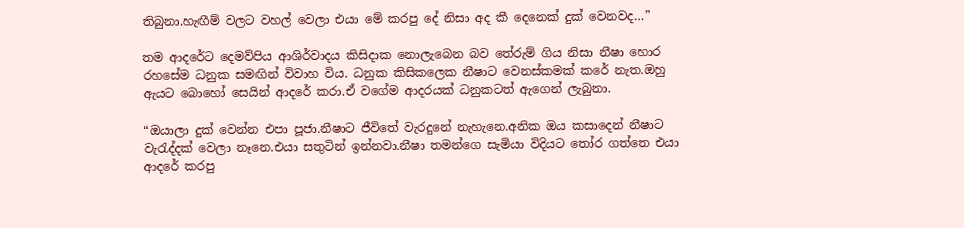තිබුනා.හැඟීම් වලට වහල් වෙලා එයා මේ කරපු දේ නිසා අද කී දෙනෙක් දුක් වෙනවද…”

තම ආදරේට දෙමව්පිය ආශිර්වාදය කිසිදාක නොලැබෙන බව තේරුම් ගිය නිසා නීෂා හොර රහසේම ධනුක සමඟින් විවාහ විය. ධනුක කිසිකලෙක නීෂාට වෙනස්කමක් කරේ නැත.ඔහු ඇයට බොහෝ සෙයින් ආදරේ කරා.ඒ වගේම ආදරයක් ධනුකටත් ඇගෙන් ලැබුනා.

“ඔයාලා දුක් වෙන්න එපා පූජා.නීෂාට ජීවිතේ වැරදුනේ නැහැනෙ.අනික ඔය කසාදෙන් නීෂාට වැරැද්දක් වෙලා නෑනෙ.එයා සතුටින් ඉන්නවා.නීෂා තමන්ගෙ සැමියා විදියට තෝර ගත්තෙ එයා ආදරේ කරපු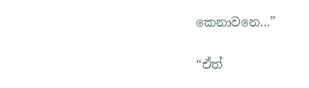කෙනාවනෙ…”

“ඒත්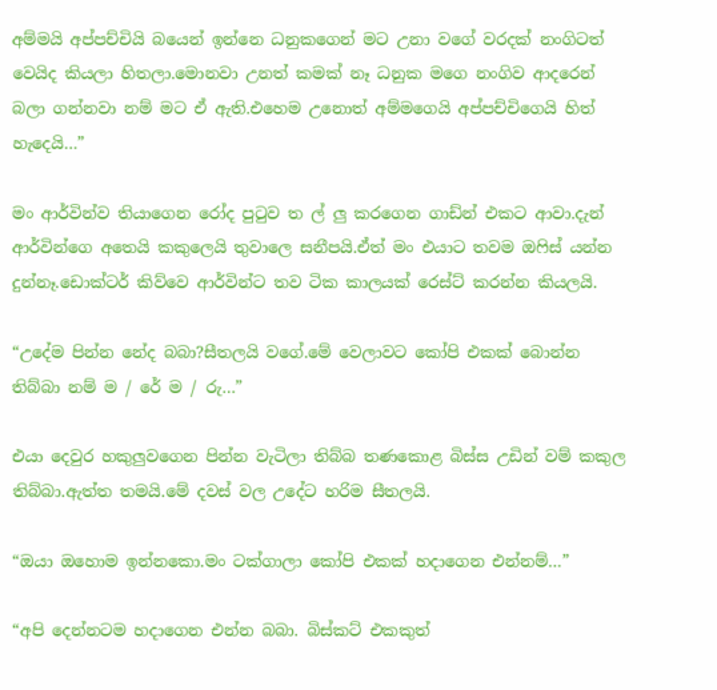අම්මයි අප්පච්චියි බයෙන් ඉන්නෙ ධනුකගෙන් මට උනා වගේ වරදක් නංගිටත් වෙයිද කියලා හිතලා.මොනවා උනත් කමක් නෑ ධනුක මගෙ නංගිව ආදරෙන් බලා ගන්නවා නම් මට ඒ ඇති.එහෙම උනොත් අම්මගෙයි අප්පච්චිගෙයි හිත් හැදෙයි…”

මං ආර්වින්ව තියාගෙන රෝද පුටුව ත ල් ලු කරගෙන ගාඩ්න් එකට ආවා.දැන් ආර්වින්ගෙ අතෙයි කකුලෙයි තුවාලෙ සනීපයි.ඒත් මං එයාට තවම ඔෆිස් යන්න දුන්නෑ.ඩොක්ටර් කිව්වෙ ආර්වින්ට තව ටික කාලයක් රෙස්ට් කරන්න කියලයි.

“උදේම පින්න නේද බබා?සීතලයි වගේ.මේ වෙලාවට කෝපි එකක් බොන්න තිබ්බා නම් ම / රේ ම / රු…”

එයා දෙවුර හකුලුවගෙන පින්න වැටිලා තිබ්බ තණකොළ බිස්ස උඩින් වම් කකුල තිබ්බා.ඇත්ත තමයි.මේ දවස් වල උදේට හරිම සීතලයි.

“ඔයා ඔහොම ඉන්නකො.මං ටක්ගාලා කෝපි එකක් හදාගෙන එන්නම්…”

“අපි දෙන්නටම හදාගෙන එන්න බබා. බිස්කට් එකකුත්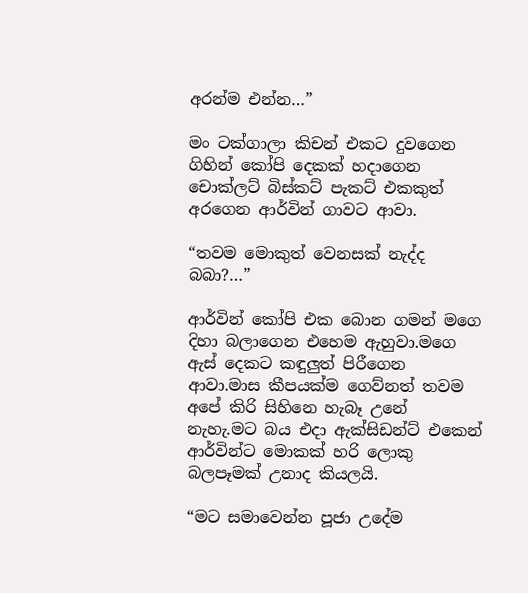අරන්ම එන්න…”

මං ටක්ගාලා කිචන් එකට දුවගෙන ගිහින් කෝපි දෙකක් හදාගෙන චොක්ලට් බිස්කට් පැකට් එකකුත් අරගෙන ආර්වින් ගාවට ආවා.

“තවම මොකුත් වෙනසක් නැද්ද බබා?…”

ආර්වින් කෝපි එක බොන ගමන් මගෙ දිහා බලාගෙන එහෙම ඇහුවා.මගෙ ඇස් දෙකට කඳුලුත් පිරීගෙන ආවා.මාස කීපයක්ම ගෙව්නත් තවම අපේ කිරි සිහිනෙ හැබෑ උනේ නැහැ.මට බය එදා ඇක්සිඩන්ට් එකෙන් ආර්වින්ට මොකක් හරි ලොකු බලපෑමක් උනාද කියලයි.

“මට සමාවෙන්න පූජා උදේම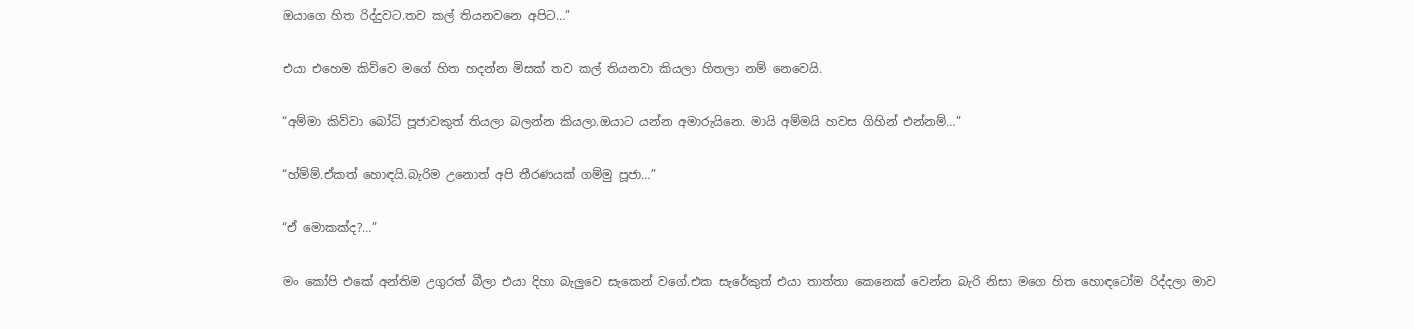ඔයාගෙ හිත රිද්දුවට.තව කල් තියනවනෙ අපිට…”

එයා එහෙම කිව්වෙ මගේ හිත හදන්න මිසක් තව කල් තියනවා කියලා හිතලා නම් නෙවෙයි.

“අම්මා කිව්වා බෝධි පූජාවකුත් තියලා බලන්න කියලා.ඔයාට යන්න අමාරුයිනෙ. මායි අම්මයි හවස ගිහින් එන්නම්…”

“හ්ම්ම්.ඒකත් හොඳයි.බැරිම උනොත් අපි තීරණයක් ගම්මු පූජා…”

“ඒ මොකක්ද?…”

මං කෝපි එකේ අන්තිම උගුරත් බීලා එයා දිහා බැලුවෙ සැකෙන් වගේ.එක සැරේකුත් එයා තාත්තා කෙනෙක් වෙන්න බැරි නිසා මගෙ හිත හොඳටෝම රිද්දලා මාව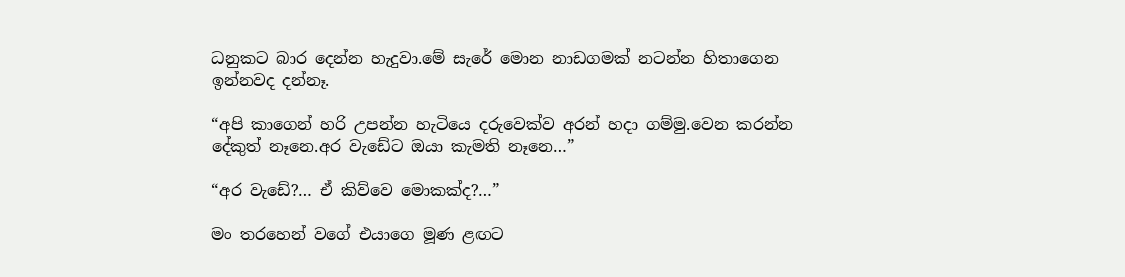ධනුකට බාර දෙන්න හැදුවා.මේ සැරේ මොන නාඩගමක් නටන්න හිතාගෙන ඉන්නවද දන්නෑ.

“අපි කාගෙන් හරි උපන්න හැටියෙ දරුවෙක්ව අරන් හදා ගම්මු.වෙන කරන්න දේකුත් නෑනෙ.අර වැඩේට ඔයා කැමති නෑනෙ…”

“අර වැඩේ?… ඒ කිව්වෙ මොකක්ද?…”

මං තරහෙන් වගේ එයාගෙ මූණ ළඟට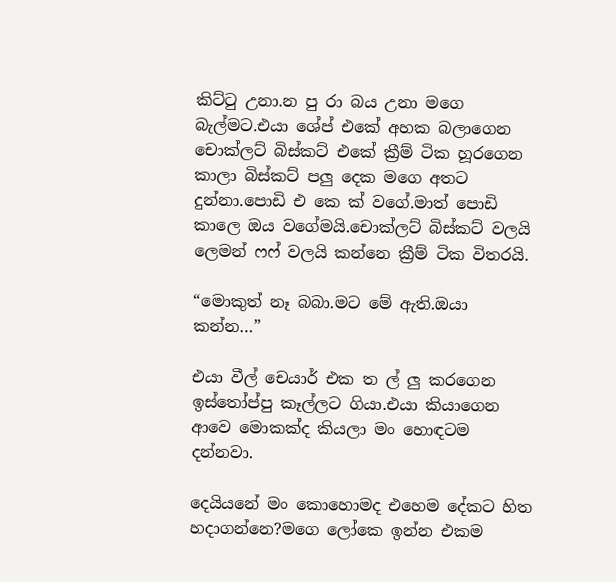කිට්ටු උනා.න පු රා බය උනා මගෙ බැල්මට.එයා ශේප් එකේ අහක බලාගෙන චොක්ලට් බිස්කට් එකේ ක්‍රීම් ටික හූරගෙන කාලා බිස්කට් පලු දෙක මගෙ අතට දුන්නා.පොඩි එ කෙ ක් වගේ.මාත් පොඩි කාලෙ ඔය වගේමයි.චොක්ලට් බිස්කට් වලයි ලෙමන් ෆෆ් වලයි කන්නෙ ක්‍රීම් ටික විතරයි.

“මොකුත් නෑ බබා.මට මේ ඇති.ඔයා කන්න…”

එයා වීල් චෙයාර් එක ත ල් ලු කරගෙන ඉස්තෝප්පු කෑල්ලට ගියා.එයා කියාගෙන ආවෙ මොකක්ද කියලා මං හොඳටම දන්නවා.

දෙයියනේ මං කොහොමද එහෙම දේකට හිත හදාගන්නෙ?මගෙ ලෝකෙ ඉන්න එකම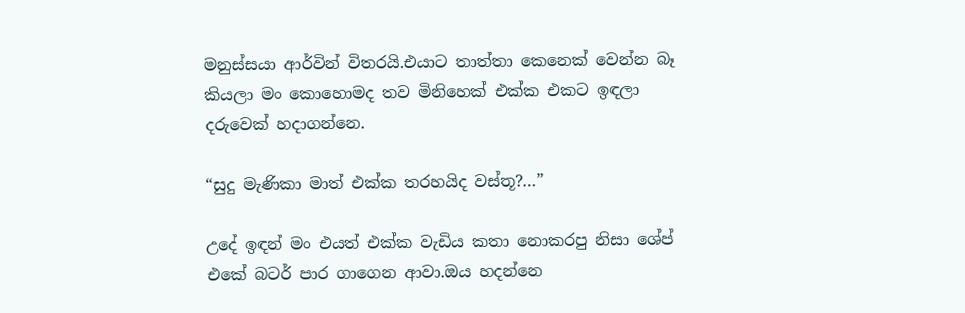මනුස්සයා ආර්වින් විතරයි.එයාට තාත්තා කෙනෙක් වෙන්න බෑ කියලා මං කොහොමද තව මිනිහෙක් එක්ක එකට ඉඳලා දරුවෙක් හදාගන්නෙ.

“සුදු මැණිකා මාත් එක්ක තරහයිද වස්තූ?…”

උදේ ඉඳන් මං එයත් එක්ක වැඩිය කතා නොකරපු නිසා ශේප් එකේ බටර් පාර ගාගෙන ආවා.ඔය හදන්නෙ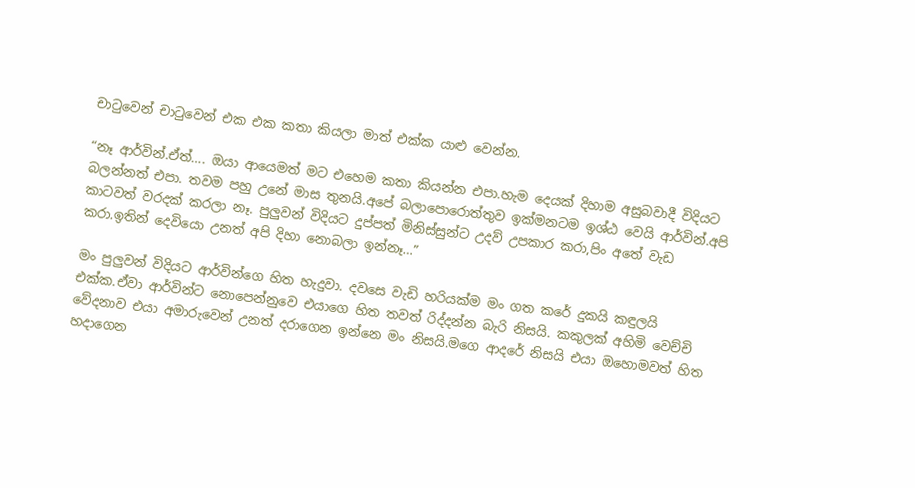චාටුවෙන් චාටුවෙන් එක එක කතා කියලා මාත් එක්ක යාළු වෙන්න.

“නෑ ආර්වින්.ඒත්…. ඔයා ආයෙමත් මට එහෙම කතා කියන්න එපා.හැම දෙයක් දිහාම අසුබවාදී විදියට බලන්නත් එපා. තවම පහු උනේ මාස තුනයි.අපේ බලාපොරොත්තුව ඉක්මනටම ඉශ්ඨ වෙයි ආර්වින්.අපි කාටවත් වරදක් කරලා නෑ. පුලුවන් විදියට දුප්පත් මිනිස්සුන්ට උදව් උපකාර කරා,පිං අතේ වැඩ කරා.ඉතින් දෙවියො උනත් අපි දිහා නොබලා ඉන්නෑ…”

මං පුලුවන් විදියට ආර්වින්ගෙ හිත හැදුවා. දවසෙ වැඩි හරියක්ම මං ගත කරේ දුකයි කඳුලයි එක්ක.ඒවා ආර්වින්ට නොපෙන්නුවෙ එයාගෙ හිත තවත් රිද්දන්න බැරි නිසයි. කකුලක් අහිමි වෙච්චි වේදනාව එයා අමාරුවෙන් උනත් දරාගෙන ඉන්නෙ මං නිසයි.මගෙ ආදරේ නිසයි එයා ඔහොමවත් හිත හදාගෙන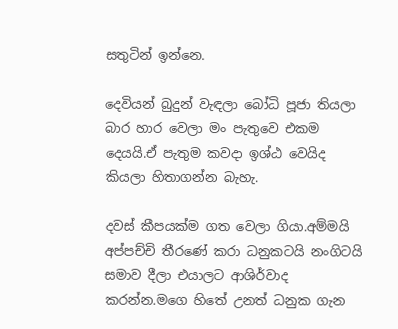සතුටින් ඉන්නෙ.

දෙවියන් බුදුන් වැඳලා බෝධි පූජා තියලා බාර හාර වෙලා මං පැතුවෙ එකම දෙයයි.ඒ පැතුම කවදා ඉශ්ඨ වෙයිද කියලා හිතාගන්න බැහැ.

දවස් කීපයක්ම ගත වෙලා ගියා.අම්මයි අප්පච්චි තීරණේ කරා ධනුකටයි නංගිටයි සමාව දීලා එයාලට ආශිර්වාද කරන්න.මගෙ හිතේ උනත් ධනුක ගැන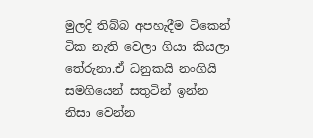මුලදි තිබ්බ අපහැදීම ටිකෙන් ටික නැති වෙලා ගියා කියලා තේරුනා.ඒ ධනුකයි නංගියි සමගියෙන් සතුටින් ඉන්න නිසා වෙන්න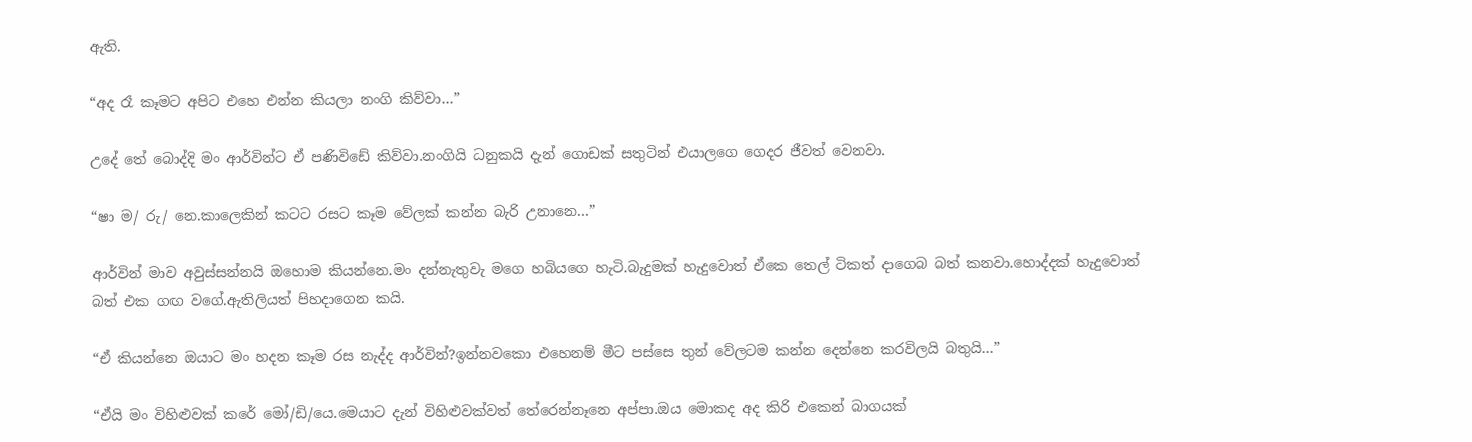ඇති.

“අද රෑ කෑමට අපිට එහෙ එන්න කියලා නංගි කිව්වා…”

උදේ තේ බොද්දි මං ආර්වින්ට ඒ පණිවිඩේ කිව්වා.නංගියි ධනුකයි දැන් ගොඩක් සතුටින් එයාලගෙ ගෙදර ජීවත් වෙනවා.

“ෂා ම/ රු/ නෙ.කාලෙකින් කටට රසට කෑම වේලක් කන්න බැරි උනානෙ…”

ආර්වින් මාව අවුස්සන්නයි ඔහොම කියන්නෙ.මං දන්නැතුවැ මගෙ හබියගෙ හැටි.බැදුමක් හැදුවොත් ඒකෙ තෙල් ටිකත් දාගෙබ බත් කනවා.හොද්දක් හැදුවොත් බත් එක ගඟ වගේ.ඇතිලියත් පිහදාගෙන කයි.

“ඒ කියන්නෙ ඔයාට මං හදන කෑම රස නැද්ද ආර්වින්?ඉන්නවකො එහෙනම් මීට පස්සෙ තුන් වේලටම කන්න දෙන්නෙ කරවිලයි බතුයි…”

“ඒයි මං විහිළුවක් කරේ මෝ/ඩි/යෙ.මෙයාට දැන් විහිළුවක්වත් තේරෙන්නෑනෙ අප්පා.ඔය මොකද අද කිරි එකෙන් බාගයක්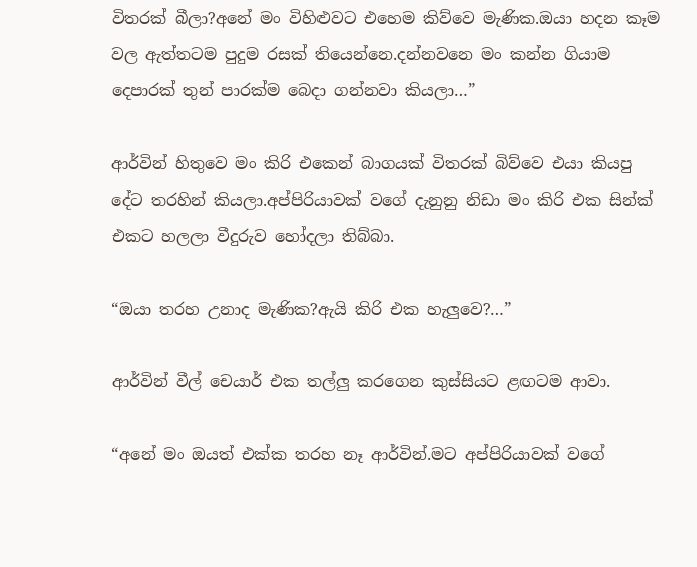විතරක් බීලා?අනේ මං විහිළුවට එහෙම කිව්වෙ මැණික.ඔයා හදන කෑම වල ඇත්තටම පුදුම රසක් තියෙන්නෙ.දන්නවනෙ මං කන්න ගියාම දෙපාරක් තුන් පාරක්ම බෙදා ගන්නවා කියලා…”

ආර්වින් හිතුවෙ මං කිරි එකෙන් බාගයක් විතරක් බිව්වෙ එයා කියපු දේට තරහින් කියලා.අප්පිරියාවක් වගේ දැනුනු නිඩා මං කිරි එක සින්ක් එකට හලලා වීදුරුව හෝදලා තිබ්බා.

“ඔයා තරහ උනාද මැණික?ඇයි කිරි එක හැලුවෙ?…”

ආර්වින් වීල් චෙයාර් එක තල්ලු කරගෙන කුස්සියට ළඟටම ආවා.

“අනේ මං ඔයත් එක්ක තරහ නෑ ආර්වින්.මට අප්පිරියාවක් වගේ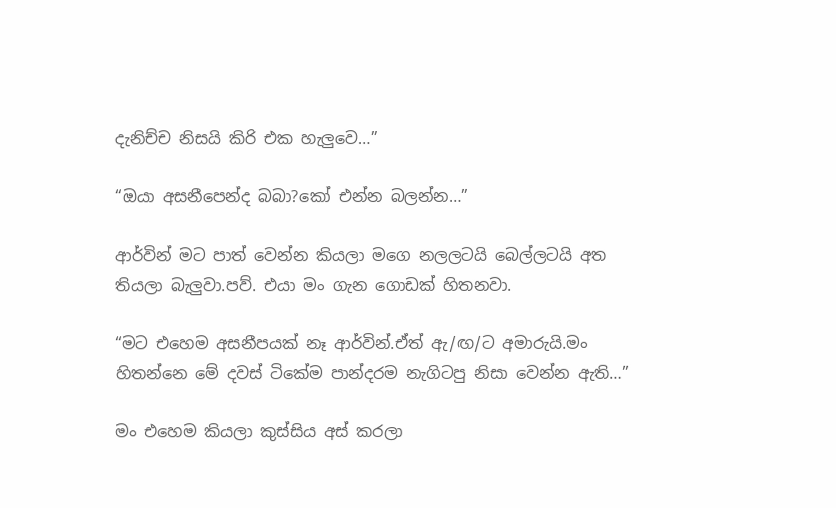දැනිච්ච නිසයි කිරි එක හැලුවෙ…”

“ඔයා අසනීපෙන්ද බබා?කෝ එන්න බලන්න…”

ආර්වින් මට පාත් වෙන්න කියලා මගෙ නලලටයි බෙල්ලටයි අත තියලා බැලුවා.පව්. එයා මං ගැන ගොඩක් හිතනවා.

“මට එහෙම අසනීපයක් නෑ ආර්වින්.ඒත් ඇ/ඟ/ට අමාරුයි.මං හිතන්නෙ මේ දවස් ටිකේම පාන්දරම නැගිටපු නිසා වෙන්න ඇති…”

මං එහෙම කියලා කුස්සිය අස් කරලා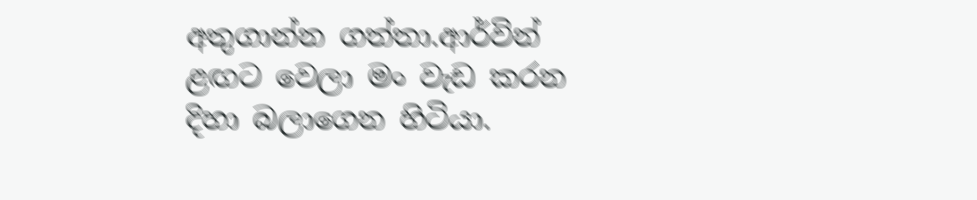අතුගාන්න ගත්තා.ආර්වින් ළඟට වෙලා මං වැඩ කරන දිහා බලාගෙන හිටියා.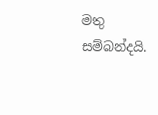මතු සම්බන්දයි.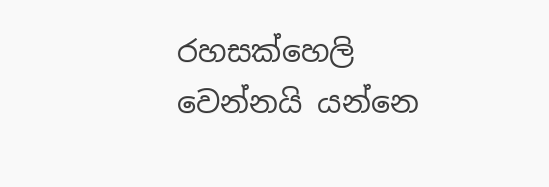රහසක්හෙලි වෙන්නයි යන්නෙ